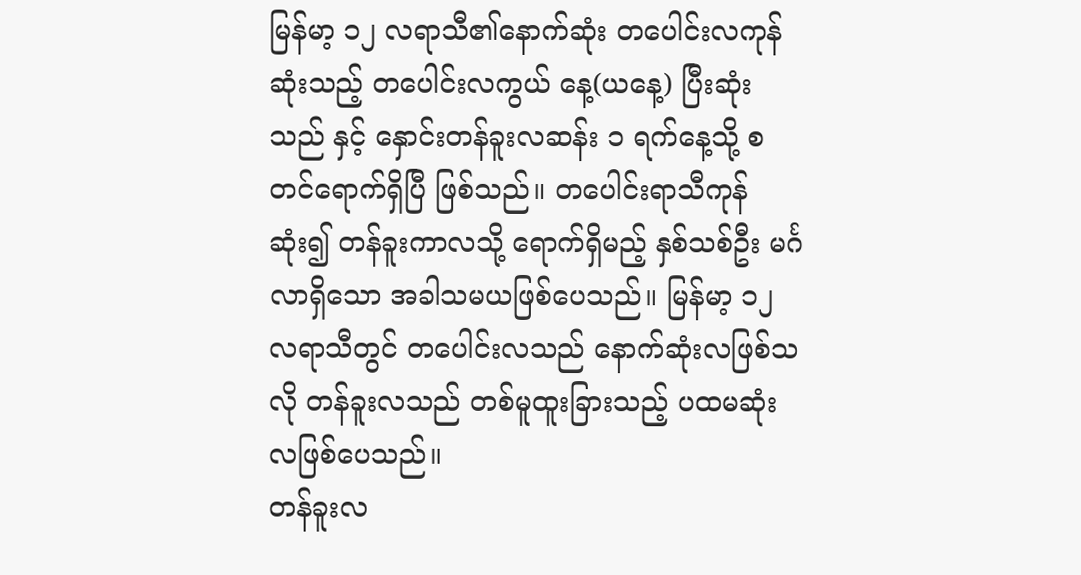မြန်မာ့ ၁၂ လရာသီ၏နောက်ဆုံး တပေါင်းလကုန်ဆုံးသည့် တပေါင်းလကွယ် နေ့(ယနေ့) ပြီးဆုံးသည် နှင့် နှောင်းတန်ခူးလဆန်း ၁ ရက်နေ့သို့ စတင်ရောက်ရှိပြီ ဖြစ်သည်။ တပေါင်းရာသီကုန်ဆုံး၍ တန်ခူးကာလသို့ ရောက်ရှိမည့် နှစ်သစ်ဦး မင်္ဂလာရှိသော အခါသမယဖြစ်ပေသည်။ မြန်မာ့ ၁၂ လရာသီတွင် တပေါင်းလသည် နောက်ဆုံးလဖြစ်သလို တန်ခူးလသည် တစ်မူထူးခြားသည့် ပထမဆုံးလဖြစ်ပေသည်။
တန်ခူးလ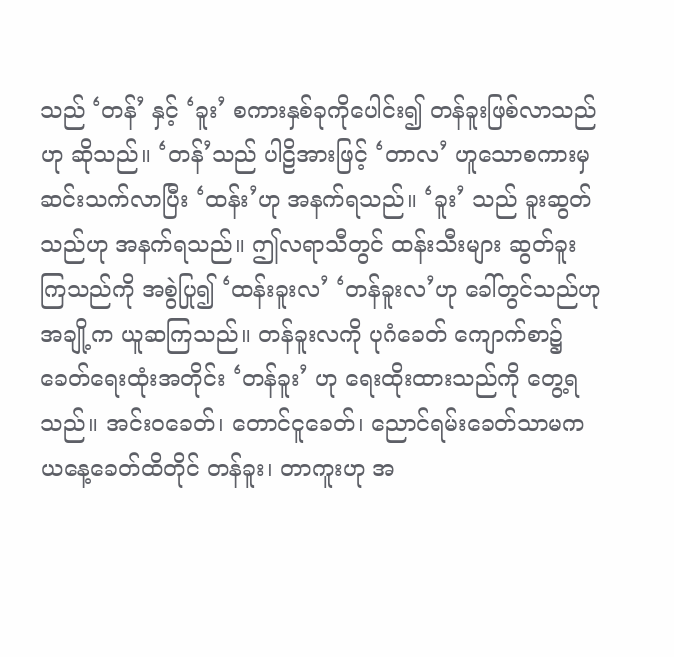သည် ‘တန်’ နှင့် ‘ခူး’ စကားနှစ်ခုကိုပေါင်း၍ တန်ခူးဖြစ်လာသည်ဟု ဆိုသည်။ ‘တန်’သည် ပါဠိအားဖြင့် ‘တာလ’ ဟူသောစကားမှ ဆင်းသက်လာပြီး ‘ထန်း’ဟု အနက်ရသည်။ ‘ခူး’ သည် ခူးဆွတ်သည်ဟု အနက်ရသည်။ ဤလရာသီတွင် ထန်းသီးများ ဆွတ်ခူးကြသည်ကို အစွဲပြု၍ ‘ထန်းခူးလ’ ‘တန်ခူးလ’ဟု ခေါ်တွင်သည်ဟု အချို့က ယူဆကြသည်။ တန်ခူးလကို ပုဂံခေတ် ကျောက်စာ၌ ခေတ်ရေးထုံးအတိုင်း ‘တန်ခူး’ ဟု ရေးထိုးထားသည်ကို တွေ့ရသည်။ အင်းဝခေတ်၊ တောင်ငူခေတ်၊ ညောင်ရမ်းခေတ်သာမက ယနေ့ခေတ်ထိတိုင် တန်ခူး၊ တာကူးဟု အ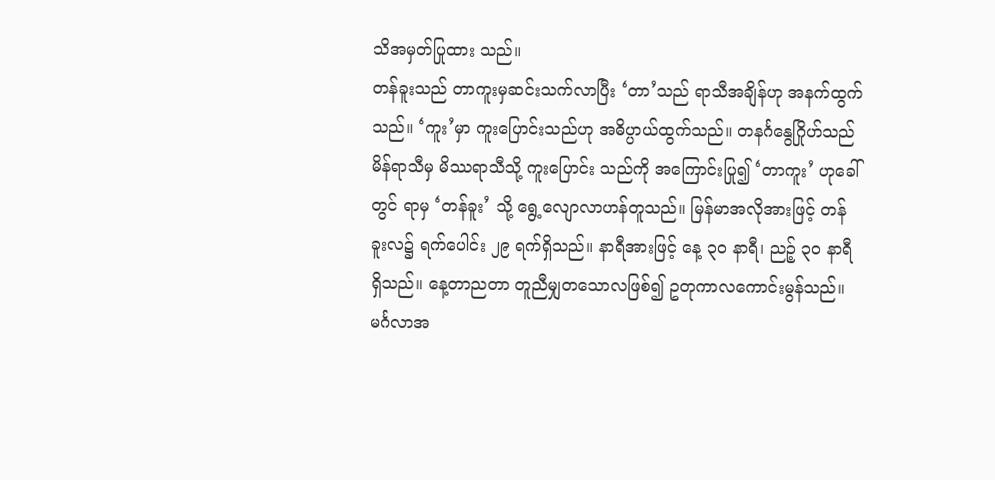သိအမှတ်ပြုထား သည်။
တန်ခူးသည် တာကူးမှဆင်းသက်လာပြီး ‘တာ’သည် ရာသီအချိန်ဟု အနက်ထွက်သည်။ ‘ကူး’မှာ ကူးပြောင်းသည်ဟု အဓိပ္ပာယ်ထွက်သည်။ တနင်္ဂနွေဂြိုဟ်သည် မိန်ရာသီမှ မိဿရာသီသို့ ကူးပြောင်း သည်ကို အကြောင်းပြု၍ ‘တာကူး’ ဟုခေါ်တွင် ရာမှ ‘တန်ခူး’ သို့ ရွေ့လျောလာဟန်တူသည်။ မြန်မာအလိုအားဖြင့် တန်ခူးလ၌ ရက်ပေါင်း ၂၉ ရက်ရှိသည်။ နာရီအားဖြင့် နေ့ ၃၀ နာရီ၊ ညဉ့် ၃၀ နာရီ ရှိသည်။ နေ့တာညတာ တူညီမျှတသောလဖြစ်၍ ဥတုကာလကောင်းမွန်သည်။ မင်္ဂလာအ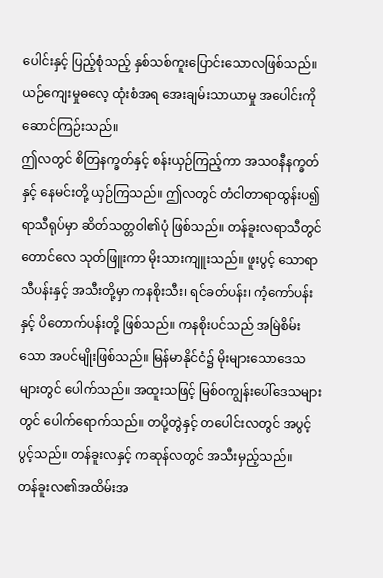ပေါင်းနှင့် ပြည့်စုံသည့် နှစ်သစ်ကူးပြောင်းသောလဖြစ်သည်။ ယဉ်ကျေးမှုဓလေ့ ထုံးစံအရ အေးချမ်းသာယာမှု အပေါင်းကို ဆောင်ကြဉ်းသည်။
ဤလတွင် စိတြနက္ခတ်နှင့် စန်းယှဉ်ကြည့်ကာ အသဝနီနက္ခတ်နှင့် နေမင်းတို့ ယှဉ်ကြသည်။ ဤလတွင် တံငါတာရာထွန်းပ၍ ရာသီရုပ်မှာ ဆိတ်သတ္တဝါ၏ပုံ ဖြစ်သည်။ တန်ခူးလရာသီတွင် တောင်လေ သုတ်ဖြူးကာ မိုးသားကျူးသည်။ ဖူးပွင့် သောရာသီပန်းနှင့် အသီးတို့မှာ ကနစိုးသီး၊ ရင်ခတ်ပန်း၊ ကံ့ကော်ပန်းနှင့် ပိတောက်ပန်းတို့ ဖြစ်သည်။ ကနစိုးပင်သည် အမြဲစိမ်းသော အပင်မျိုးဖြစ်သည်။ မြန်မာနိုင်ငံ၌ မိုးများသောဒေသများတွင် ပေါက်သည်။ အထူးသဖြင့် မြစ်ဝကျွန်းပေါ်ဒေသများတွင် ပေါက်ရောက်သည်။ တပို့တွဲနှင့် တပေါင်းလတွင် အပွင့်ပွင့်သည်။ တန်ခူးလနှင့် ကဆုန်လတွင် အသီးမှည့်သည်။
တန်ခူးလ၏အထိမ်းအ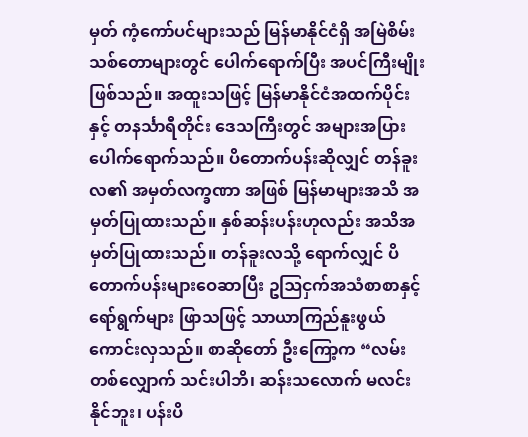မှတ် ကံ့ကော်ပင်များသည် မြန်မာနိုင်ငံရှိ အမြဲစိမ်း သစ်တောများတွင် ပေါက်ရောက်ပြီး အပင်ကြီးမျိုးဖြစ်သည်။ အထူးသဖြင့် မြန်မာနိုင်ငံအထက်ပိုင်းနှင့် တနင်္သာရီတိုင်း ဒေသကြီးတွင် အများအပြားပေါက်ရောက်သည်။ ပိတောက်ပန်းဆိုလျှင် တန်ခူးလ၏ အမှတ်လက္ခဏာ အဖြစ် မြန်မာများအသိ အမှတ်ပြုထားသည်။ နှစ်ဆန်းပန်းဟုလည်း အသိအမှတ်ပြုထားသည်။ တန်ခူးလသို့ ရောက်လျှင် ပိတောက်ပန်းများဝေဆာပြီး ဥဩငှက်အသံစာစာနှင့် ရော်ရွက်များ ဖြာသဖြင့် သာယာကြည်နူးဖွယ်ကောင်းလှသည်။ စာဆိုတော် ဦးကြော့က “လမ်း တစ်လျှောက် သင်းပါဘိ၊ ဆန်းသလောက် မလင်းနိုင်ဘူး၊ ပန်းပိ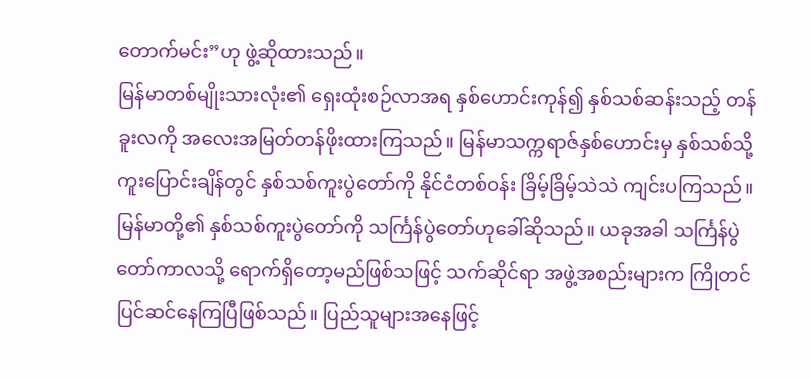တောက်မင်း”ဟု ဖွဲ့ဆိုထားသည်။
မြန်မာတစ်မျိုးသားလုံး၏ ရှေးထုံးစဉ်လာအရ နှစ်ဟောင်းကုန်၍ နှစ်သစ်ဆန်းသည့် တန်ခူးလကို အလေးအမြတ်တန်ဖိုးထားကြသည်။ မြန်မာသက္ကရာဇ်နှစ်ဟောင်းမှ နှစ်သစ်သို့ ကူးပြောင်းချိန်တွင် နှစ်သစ်ကူးပွဲတော်ကို နိုင်ငံတစ်ဝန်း ခြိမ့်ခြိမ့်သဲသဲ ကျင်းပကြသည်။ မြန်မာတို့၏ နှစ်သစ်ကူးပွဲတော်ကို သင်္ကြန်ပွဲတော်ဟုခေါ်ဆိုသည်။ ယခုအခါ သင်္ကြန်ပွဲတော်ကာလသို့ ရောက်ရှိတော့မည်ဖြစ်သဖြင့် သက်ဆိုင်ရာ အဖွဲ့အစည်းများက ကြိုတင်ပြင်ဆင်နေကြပြီဖြစ်သည်။ ပြည်သူများအနေဖြင့်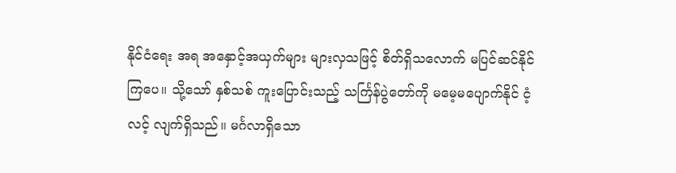နိုင်ငံရေး အရ အနှောင့်အယှက်များ များလှသဖြင့် စိတ်ရှိသလောက် မပြင်ဆင်နိုင်ကြပေ။ သို့သော် နှစ်သစ် ကူးပြောင်းသည့် သင်္ကြန်ပွဲတော်ကို မမေ့မပျောက်နိုင် ငံ့လင့် လျက်ရှိသည်။ မင်္ဂလာရှိသော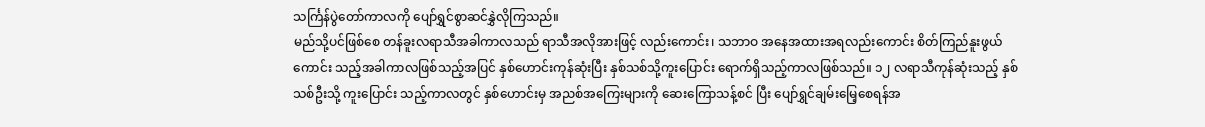သင်္ကြန်ပွဲတော်ကာလကို ပျော်ရွှင်စွာဆင်နွှဲလိုကြသည်။
မည်သို့ပင်ဖြစ်စေ တန်ခူးလရာသီအခါကာလသည် ရာသီအလိုအားဖြင့် လည်းကောင်း၊ သဘာဝ အနေအထားအရလည်းကောင်း စိတ်ကြည်နူးဖွယ်ကောင်း သည့်အခါကာလဖြစ်သည့်အပြင် နှစ်ဟောင်းကုန်ဆုံးပြီး နှစ်သစ်သို့ကူးပြောင်း ရောက်ရှိသည့်ကာလဖြစ်သည်။ ၁၂ လရာသီကုန်ဆုံးသည့် နှစ်သစ်ဦးသို့ ကူးပြောင်း သည့်ကာလတွင် နှစ်ဟောင်းမှ အညစ်အကြေးများကို ဆေးကြောသန့်စင် ပြီး ပျော်ရွှင်ချမ်းမြေ့စေရန်အ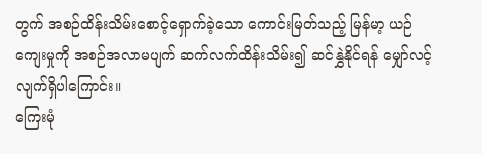တွက် အစဉ်ထိန်းသိမ်းစောင့်ရှောက်ခဲ့သော ကောင်းမြတ်သည့် မြန်မာ့ ယဉ်ကျေးမှုကို အစဉ်အလာမပျက် ဆက်လက်ထိန်းသိမ်း၍ ဆင်နွှဲနိုင်ရန် မျှော်လင့်လျက်ရှိပါကြောင်း။
ကြေးမုံ